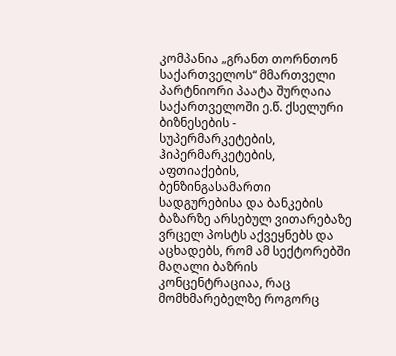კომპანია „გრანთ თორნთონ საქართველოს“ მმართველი პარტნიორი პაატა შურღაია საქართველოში ე.წ. ქსელური ბიზნესების - სუპერმარკეტების, ჰიპერმარკეტების, აფთიაქების, ბენზინგასამართი სადგურებისა და ბანკების ბაზარზე არსებულ ვითარებაზე ვრცელ პოსტს აქვეყნებს და აცხადებს, რომ ამ სექტორებში მაღალი ბაზრის კონცენტრაციაა, რაც მომხმარებელზე როგორც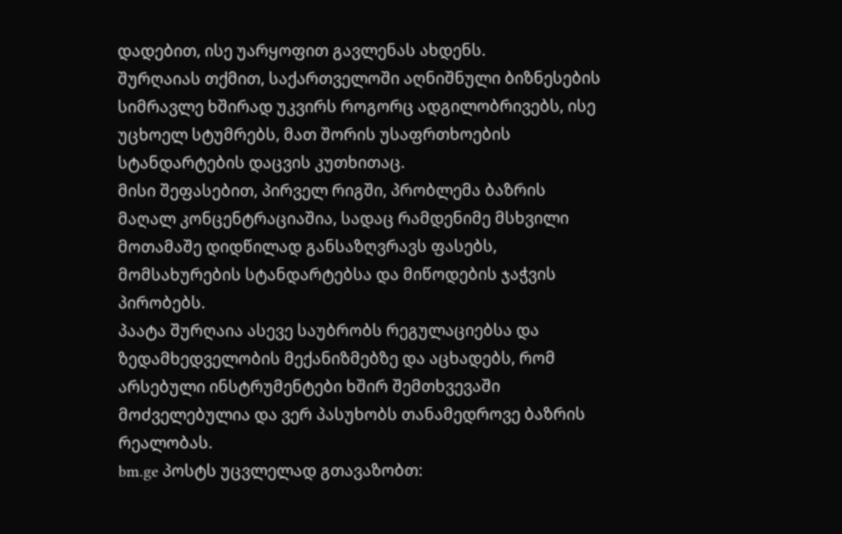დადებით, ისე უარყოფით გავლენას ახდენს.
შურღაიას თქმით, საქართველოში აღნიშნული ბიზნესების სიმრავლე ხშირად უკვირს როგორც ადგილობრივებს, ისე უცხოელ სტუმრებს, მათ შორის უსაფრთხოების სტანდარტების დაცვის კუთხითაც.
მისი შეფასებით, პირველ რიგში, პრობლემა ბაზრის მაღალ კონცენტრაციაშია, სადაც რამდენიმე მსხვილი მოთამაშე დიდწილად განსაზღვრავს ფასებს, მომსახურების სტანდარტებსა და მიწოდების ჯაჭვის პირობებს.
პაატა შურღაია ასევე საუბრობს რეგულაციებსა და ზედამხედველობის მექანიზმებზე და აცხადებს, რომ არსებული ინსტრუმენტები ხშირ შემთხვევაში მოძველებულია და ვერ პასუხობს თანამედროვე ბაზრის რეალობას.
bm.ge პოსტს უცვლელად გთავაზობთ: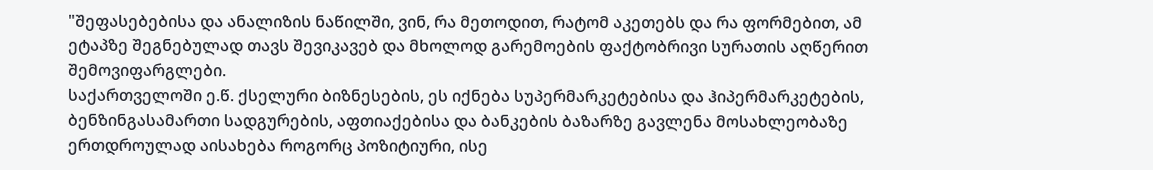"შეფასებებისა და ანალიზის ნაწილში, ვინ, რა მეთოდით, რატომ აკეთებს და რა ფორმებით, ამ ეტაპზე შეგნებულად თავს შევიკავებ და მხოლოდ გარემოების ფაქტობრივი სურათის აღწერით შემოვიფარგლები.
საქართველოში ე.წ. ქსელური ბიზნესების, ეს იქნება სუპერმარკეტებისა და ჰიპერმარკეტების, ბენზინგასამართი სადგურების, აფთიაქებისა და ბანკების ბაზარზე გავლენა მოსახლეობაზე ერთდროულად აისახება როგორც პოზიტიური, ისე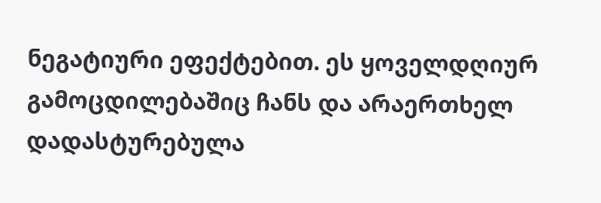ნეგატიური ეფექტებით. ეს ყოველდღიურ გამოცდილებაშიც ჩანს და არაერთხელ დადასტურებულა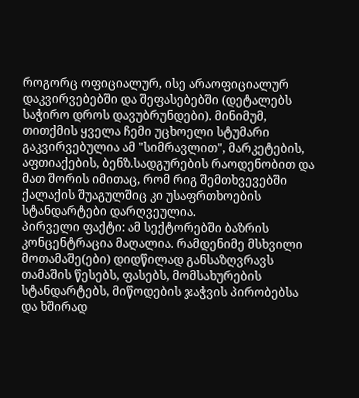როგორც ოფიციალურ, ისე არაოფიციალურ დაკვირვებებში და შეფასებებში (დეტალებს საჭირო დროს დავუბრუნდები). მინიმუმ, თითქმის ყველა ჩემი უცხოელი სტუმარი გაკვირვებულია ამ "სიმრავლით", მარკეტების, აფთიაქების, ბენზ.სადგურების რაოდენობით და მათ შორის იმითაც, რომ რიგ შემთხვევებში ქალაქის შუაგულშიც კი უსაფრთხოების სტანდარტები დარღვეულია.
პირველი ფაქტი: ამ სექტორებში ბაზრის კონცენტრაცია მაღალია. რამდენიმე მსხვილი მოთამაშე(ები) დიდწილად განსაზღვრავს თამაშის წესებს, ფასებს, მომსახურების სტანდარტებს, მიწოდების ჯაჭვის პირობებსა და ხშირად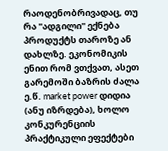რაოდენობრივადაც, თუ რა "ადგილი" ექნება პროდუქტს თაროზე ან დახლზე. ეკონომიკის ენით რომ ვთქვათ, ასეთ გარემოში ბაზრის ძალა ე.წ. market power დიდია (ანუ იზრდება), ხოლო კონკურენციის პრაქტიკული ეფექტები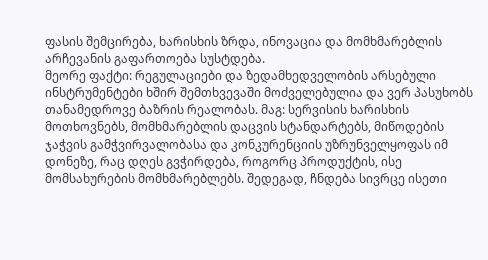ფასის შემცირება, ხარისხის ზრდა, ინოვაცია და მომხმარებლის არჩევანის გაფართოება სუსტდება.
მეორე ფაქტი: რეგულაციები და ზედამხედველობის არსებული ინსტრუმენტები ხშირ შემთხვევაში მოძველებულია და ვერ პასუხობს თანამედროვე ბაზრის რეალობას. მაგ: სერვისის ხარისხის მოთხოვნებს, მომხმარებლის დაცვის სტანდარტებს, მიწოდების ჯაჭვის გამჭვირვალობასა და კონკურენციის უზრუნველყოფას იმ დონეზე, რაც დღეს გვჭირდება, როგორც პროდუქტის, ისე მომსახურების მომხმარებლებს. შედეგად, ჩნდება სივრცე ისეთი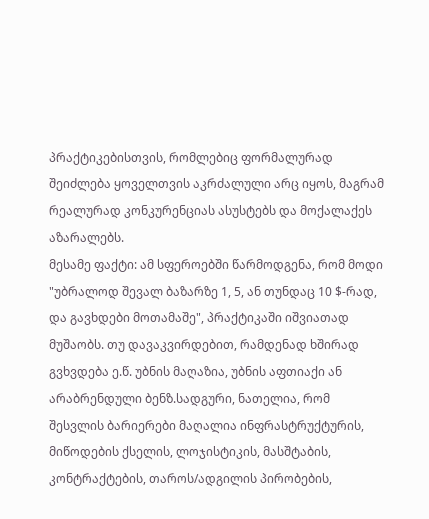პრაქტიკებისთვის, რომლებიც ფორმალურად შეიძლება ყოველთვის აკრძალული არც იყოს, მაგრამ რეალურად კონკურენციას ასუსტებს და მოქალაქეს აზარალებს.
მესამე ფაქტი: ამ სფეროებში წარმოდგენა, რომ მოდი "უბრალოდ შევალ ბაზარზე 1, 5, ან თუნდაც 10 $-რად, და გავხდები მოთამაშე", პრაქტიკაში იშვიათად მუშაობს. თუ დავაკვირდებით, რამდენად ხშირად გვხვდება ე.წ. უბნის მაღაზია, უბნის აფთიაქი ან არაბრენდული ბენზ.სადგური, ნათელია, რომ შესვლის ბარიერები მაღალია ინფრასტრუქტურის, მიწოდების ქსელის, ლოჯისტიკის, მასშტაბის, კონტრაქტების, თაროს/ადგილის პირობების,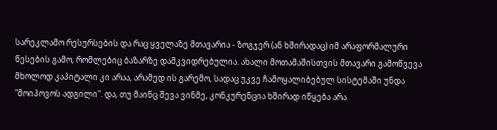სარეკლამო რესურსების და რაც ყველაზე მთავარია - ზოგჯერ (ან ხშირადაც) იმ არაფორმალური წესების გამო, რომლებიც ბაზარზე დამკვიდრებულია. ახალი მოთამაშისთვის მთავარი გამოწვევა მხოლოდ კაპიტალი კი არაა, არამედ ის გარემო, სადაც უკვე ჩამოყალიბებულ სისტემაში უნდა "მოიპოვოს ადგილი". და, თუ მაინც შევა ვინმე, კონკურენცია ხშირად იწყება არა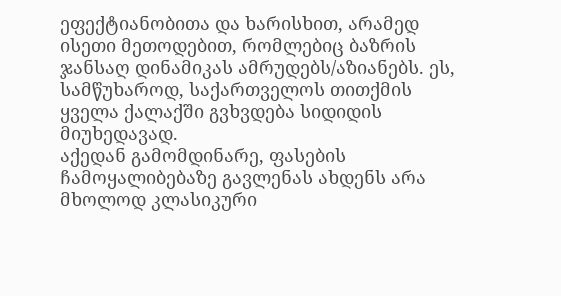ეფექტიანობითა და ხარისხით, არამედ ისეთი მეთოდებით, რომლებიც ბაზრის ჯანსაღ დინამიკას ამრუდებს/აზიანებს. ეს, სამწუხაროდ, საქართველოს თითქმის ყველა ქალაქში გვხვდება სიდიდის მიუხედავად.
აქედან გამომდინარე, ფასების ჩამოყალიბებაზე გავლენას ახდენს არა მხოლოდ კლასიკური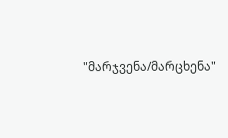"მარჯვენა/მარცხენა"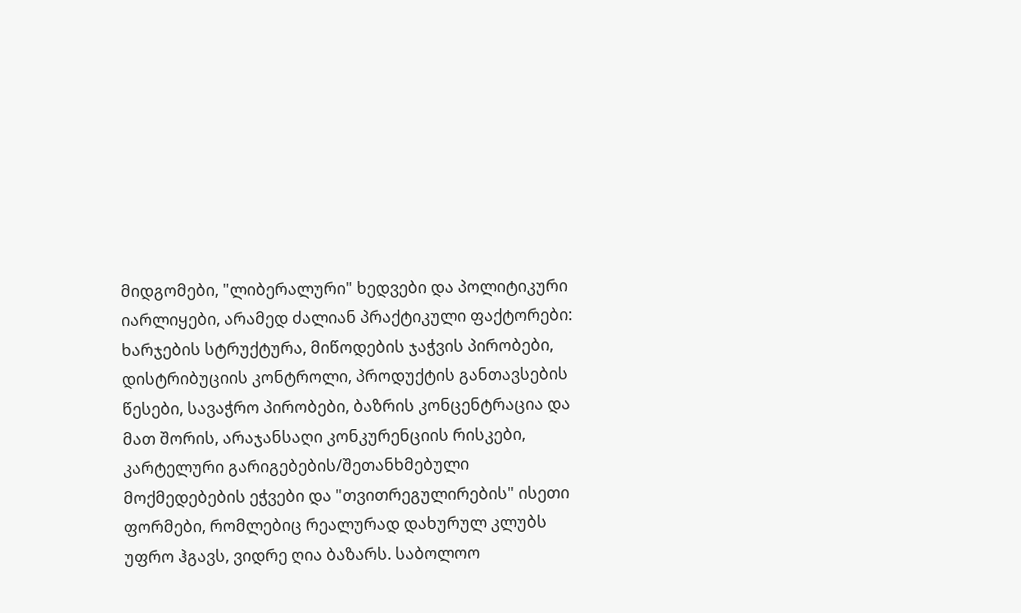მიდგომები, "ლიბერალური" ხედვები და პოლიტიკური იარლიყები, არამედ ძალიან პრაქტიკული ფაქტორები: ხარჯების სტრუქტურა, მიწოდების ჯაჭვის პირობები, დისტრიბუციის კონტროლი, პროდუქტის განთავსების წესები, სავაჭრო პირობები, ბაზრის კონცენტრაცია და მათ შორის, არაჯანსაღი კონკურენციის რისკები, კარტელური გარიგებების/შეთანხმებული მოქმედებების ეჭვები და "თვითრეგულირების" ისეთი ფორმები, რომლებიც რეალურად დახურულ კლუბს უფრო ჰგავს, ვიდრე ღია ბაზარს. საბოლოო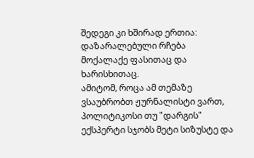შედეგი კი ხშირად ერთია: დაზარალებული რჩება მოქალაქე ფასითაც და ხარისხითაც.
ამიტომ, როცა ამ თემაზე ვსაუბრობთ ჟურნალისტი ვართ, პოლიტიკოსი თუ "დარგის" ექსპერტი სჯობს მეტი სიზუსტე და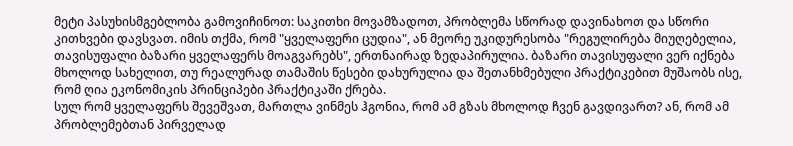მეტი პასუხისმგებლობა გამოვიჩინოთ: საკითხი მოვამზადოთ, პრობლემა სწორად დავინახოთ და სწორი კითხვები დავსვათ. იმის თქმა, რომ "ყველაფერი ცუდია", ან მეორე უკიდურესობა "რეგულირება მიუღებელია, თავისუფალი ბაზარი ყველაფერს მოაგვარებს", ერთნაირად ზედაპირულია. ბაზარი თავისუფალი ვერ იქნება მხოლოდ სახელით, თუ რეალურად თამაშის წესები დახურულია და შეთანხმებული პრაქტიკებით მუშაობს ისე, რომ ღია ეკონომიკის პრინციპები პრაქტიკაში ქრება.
სულ რომ ყველაფერს შევეშვათ, მართლა ვინმეს ჰგონია, რომ ამ გზას მხოლოდ ჩვენ გავდივართ? ან, რომ ამ პრობლემებთან პირველად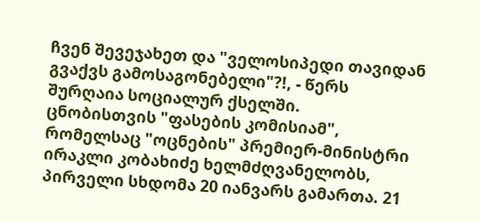ჩვენ შევეჯახეთ და "ველოსიპედი თავიდან გვაქვს გამოსაგონებელი"?!, - წერს შურღაია სოციალურ ქსელში.
ცნობისთვის "ფასების კომისიამ", რომელსაც "ოცნების" პრემიერ-მინისტრი ირაკლი კობახიძე ხელმძღვანელობს, პირველი სხდომა 20 იანვარს გამართა. 21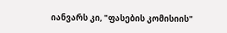იანვარს კი, "ფასების კომისიის"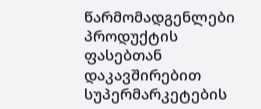წარმომადგენლები პროდუქტის ფასებთან დაკავშირებით სუპერმარკეტების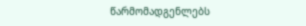წარმომადგენლებს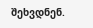შეხვდნენ.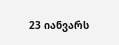23 იანვარს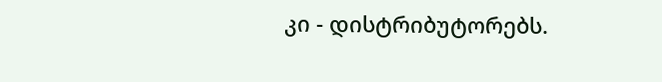კი - დისტრიბუტორებს.